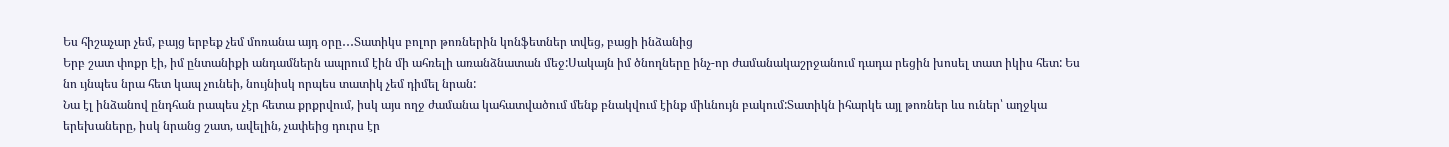Ես հիշաչար չեմ, բայց երբեք չեմ մոռանա այդ օրը․․․Տատիկս բոլոր թոռներին կոնֆետներ տվեց, բացի ինձանից
Երբ շատ փոքր էի, իմ ընտանիքի անդամներն ապրում էին մի ահռելի առանձնատան մեջ:Սակայն իմ ծնողները ինչ-որ ժամանակաշրջանում դադա րեցին խոսել տատ իկիս հետ: Ես նո ւյնպես նրա հետ կապ չունեի, նույնիսկ որպես տատիկ չեմ դիմել նրան:
Նա էլ ինձանով ընդհան րապես չէր հետա քրքրվում, իսկ այս ողջ ժամանա կահատվածում մենք բնակվում էինք միևնույն բակում:Տատիկն իհարկե այլ թոռներ ևս ուներ՝ աղջկա երեխաները, իսկ նրանց շատ, ավելին, չափեից դուրս էր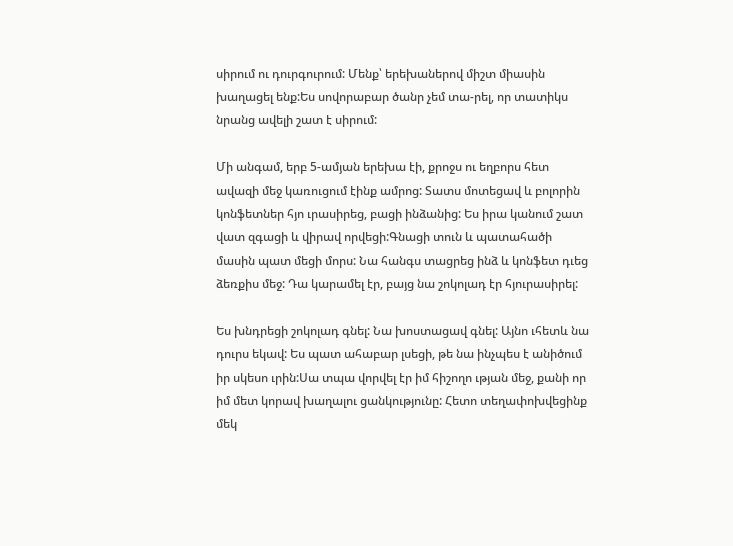սիրում ու դուրգուրում: Մենք՝ երեխաներով միշտ միասին խաղացել ենք:Ես սովորաբար ծանր չեմ տա-րել, որ տատիկս նրանց ավելի շատ է սիրում:

Մի անգամ, երբ 5-ամյան երեխա էի, քրոջս ու եղբորս հետ ավազի մեջ կառուցում էինք ամրոց: Տատս մոտեցավ և բոլորին կոնֆետներ հյո ւրասիրեց, բացի ինձանից: Ես իրա կանում շատ վատ զգացի և վիրավ որվեցի:Գնացի տուն և պատահածի մասին պատ մեցի մորս: Նա հանգս տացրեց ինձ և կոնֆետ դւեց ձեռքիս մեջ: Դա կարամել էր, բայց նա շոկոլադ էր հյուրասիրել:

Ես խնդրեցի շոկոլադ գնել: Նա խոստացավ գնել: Այնո ւհետև նա դուրս եկավ: Ես պատ ահաբար լսեցի, թե նա ինչպես է անիծում իր սկեսո ւրին:Սա տպա վորվել էր իմ հիշողո ւթյան մեջ, քանի որ իմ մետ կորավ խաղալու ցանկությունը: Հետո տեղափոխվեցինք մեկ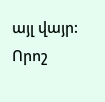այլ վայր: Որոշ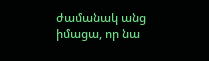ժամանակ անց իմացա, որ նա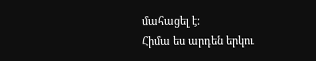մահացել է:
Հիմա ես արդեն երկու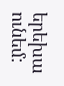երեխա ունեմ: